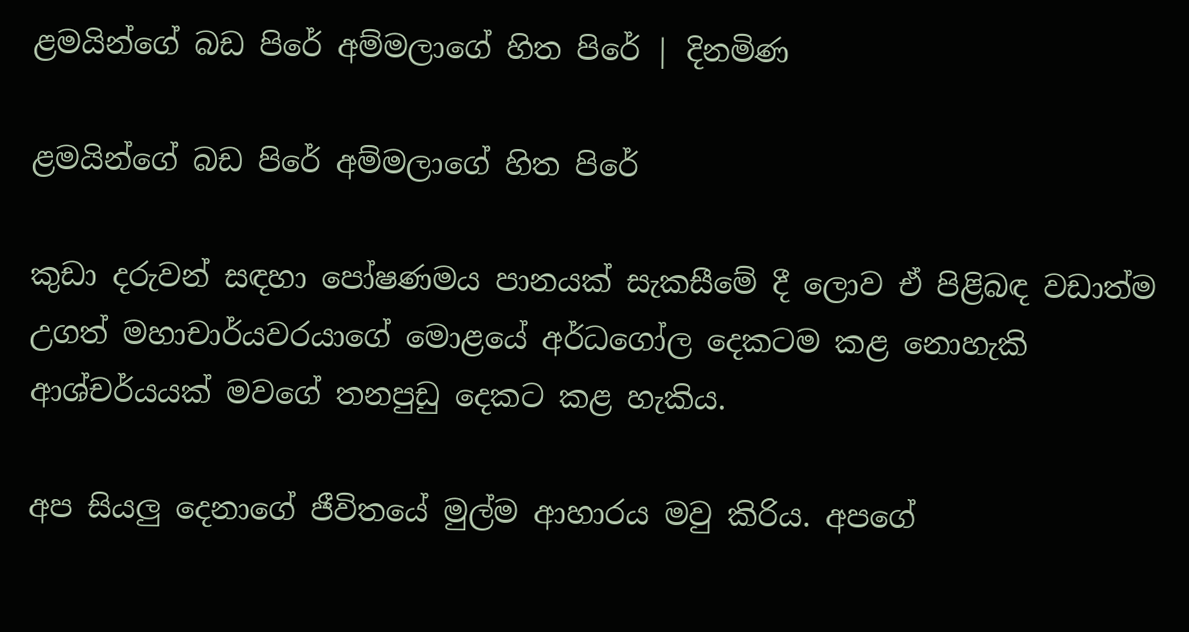ළමයින්ගේ බඩ පිරේ අම්මලාගේ හිත පිරේ | දිනමිණ

ළමයින්ගේ බඩ පිරේ අම්මලාගේ හිත පිරේ

කුඩා දරුවන් සඳහා පෝෂණමය පානයක් සැකසීමේ දී ලොව ඒ පිළිබඳ වඩාත්ම උගත් මහාචාර්යවරයාගේ මොළයේ අර්ධගෝල දෙකටම කළ නොහැකි ආශ්චර්යයක් මවගේ තනපුඩු දෙකට කළ හැකිය.

අප සියලු දෙනාගේ ජීවිතයේ මුල්ම ආහාරය මවු කිරිය. අපගේ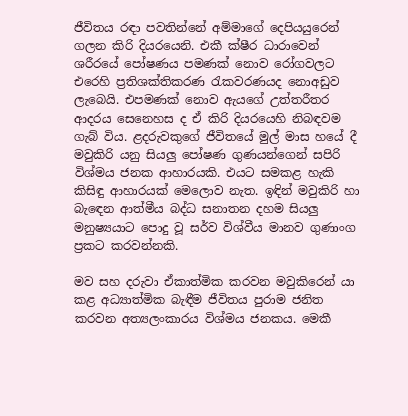ජීවිතය රඳා පවතින්නේ අම්මාගේ දෙපියයුරෙන් ගලන කිරි දියරයෙනි. එකී ක්ෂීර ධාරාවෙන් ශරීරයේ පෝෂණය පමණක් නොව රෝගවලට එරෙහි ප්‍රතිශක්තිකරණ රැකවරණයද නොඅඩුව ලැබෙයි. එපමණක් නොව ඇයගේ උත්තරීතර ආදරය සෙනෙහස ද ඒ කිරි දියරයෙහි නිබඳවම ගැබ් විය. ළදරුවකුගේ ජීවිතයේ මුල් මාස හයේ දී මවුකිරි යනු සියලු පෝෂණ ගුණයන්ගෙන් සපිරි විශ්මය ජනක ආහාරයකි. එයට සමකළ හැකි කිසිඳු ආහාරයක් මෙලොව නැත. ඉඳින් මවුකිරි හා බැඳෙන ආත්මීය බද්ධ සනාතන දහම සියලු මනුෂ්‍යයාට පොදු වූ සර්ව විශ්වීය මානව ගුණාංග ප්‍රකට කරවන්නකි.

මව සහ දරුවා ඒකාත්මික කරවන මවුකිරෙන් යා කළ අධ්‍යාත්මික බැඳීම ජීවිතය පුරාම ජනිත කරවන අත්‍යලංකාරය විශ්මය ජනකය. මෙකී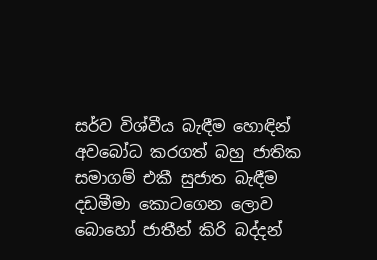සර්ව විශ්වීය බැඳීම හොඳින් අවබෝධ කරගත් බහු ජාතික සමාගම් එකී සුජාත බැඳීම දඩමීමා කොටගෙන ලොව බොහෝ ජාතීන් කිරි බද්දන්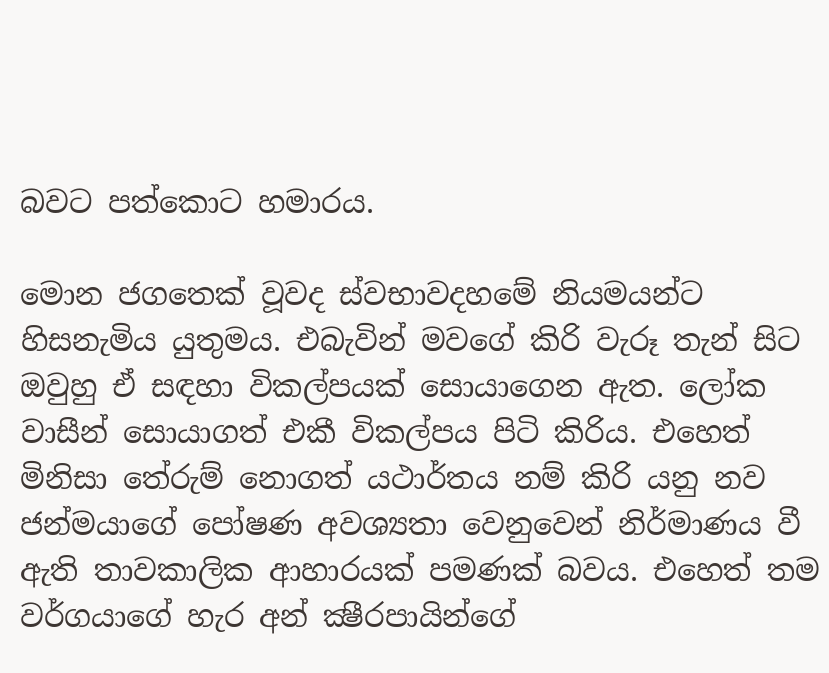බවට පත්කොට හමාරය.

මොන ජගතෙක් වූවද ස්වභාවදහමේ නියමයන්ට හිසනැමිය යුතුමය. එබැවින් මවගේ කිරි වැරූ තැන් සිට ඔවුහු ඒ සඳහා විකල්පයක් සොයාගෙන ඇත. ලෝක වාසීන් සොයාගත් එකී විකල්පය පිටි කිරිය. එහෙත් මිනිසා තේරුම් නොගත් යථාර්තය නම් කිරි යනු නව ජන්මයාගේ පෝෂණ අවශ්‍යතා වෙනුවෙන් නිර්මාණය වී ඇති තාවකාලික ආහාරයක් පමණක් බවය. එහෙත් තම වර්ගයාගේ හැර අන් ක්‍ෂීරපායින්ගේ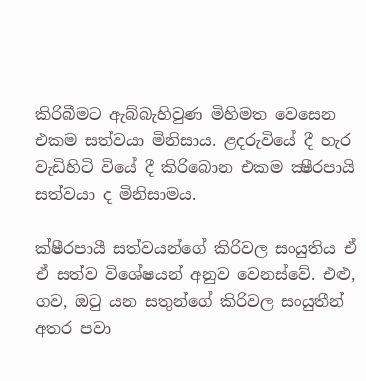කිරිබීමට ඇබ්බැහිවුණ මිහිමත වෙසෙන එකම සත්වයා මිනිසාය. ළදරුවියේ දී හැර වැඩිහිටි වියේ දී කිරිබොන එකම ක්‍ෂීරපායි සත්වයා ද මිනිසාමය.

ක්ෂීරපායී සත්වයන්ගේ කිරිවල සංයුතිය ඒ ඒ සත්ව විශේෂයන් අනුව වෙනස්වේ. එළු, ගව, ඔටු යන සතුන්ගේ කිරිවල සංයුතීන් අතර පවා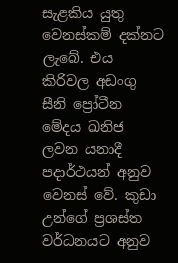සැළකිය යුතු වෙනස්කම් දක්නට ලැබේ. එය කිරිවල අඩංගු සීනි ප්‍රෝටීන මේදය ඛනිජ ලවන යනාදී පදාර්ථයන් අනුව වෙනස් වේ. කුඩා උන්ගේ ප්‍රශස්ත වර්ධනයට අනුව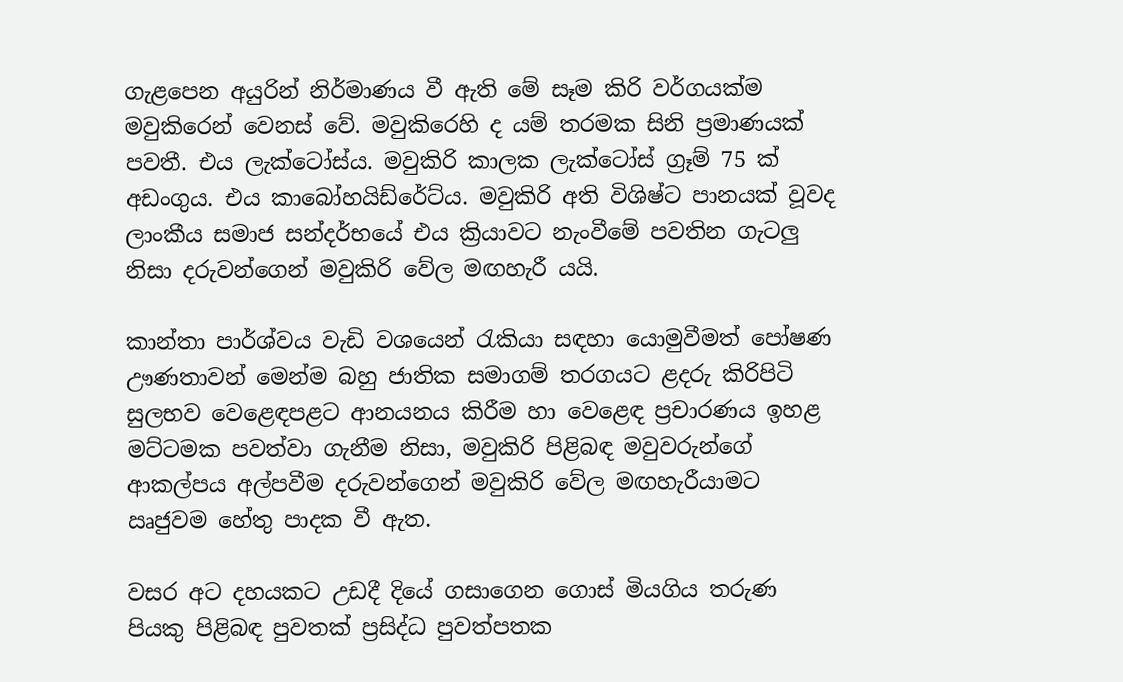ගැළපෙන අයුරින් නිර්මාණය වී ඇති මේ සෑම කිරි වර්ගයක්ම මවුකිරෙන් වෙනස් වේ. මවුකිරෙහි ද යම් තරමක සිනි ප්‍රමාණයක් පවතී. එය ලැක්ටෝස්ය. මවුකිරි කාලක ලැක්ටෝස් ග්‍රෑම් 75 ක් අඩංගුය. එය කාබෝහයිඩ්රේට්ය. මවුකිරි අති විශිෂ්ට පානයක් වූවද ලාංකීය සමාජ සන්දර්භයේ එය ක්‍රියාවට නැංවීමේ පවතින ගැටලු නිසා දරුවන්ගෙන් මවුකිරි වේල මඟහැරී යයි.

කාන්තා පාර්ශ්වය වැඩි වශයෙන් රැකියා සඳහා යොමුවීමත් පෝෂණ ඌණතාවන් මෙන්ම බහු ජාතික සමාගම් තරගයට ළදරු කිරිපිටි සුලභව වෙළෙඳපළට ආනයනය කිරීම හා වෙළෙඳ ප්‍රචාරණය ඉහළ මට්ටමක පවත්වා ගැනීම නිසා, මවුකිරි පිළිබඳ මවුවරුන්ගේ ආකල්පය අල්පවීම දරුවන්ගෙන් මවුකිරි වේල මඟහැරීයාමට ඍජුවම හේතු පාදක වී ඇත.

වසර අට දහයකට උඩදී දියේ ගසාගෙන ගොස් මියගිය තරුණ පියකු පිළිබඳ පුවතක් ප්‍රසිද්ධ පුවත්පතක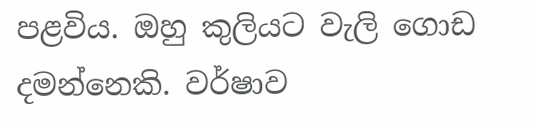පළවිය. ඔහු කුලියට වැලි ගොඩ දමන්නෙකි. වර්ෂාව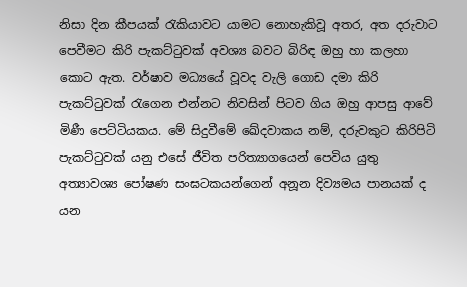නිසා දින කීපයක් රැකියාවට යාමට නොහැකිවූ අතර, අත දරුවාට පෙවීමට කිරි පැකට්ටුවක් අවශ්‍ය බවට බිරිඳ ඔහු හා කලහා කොට ඇත. වර්ෂාව මධ්‍යයේ වූවද වැලි ගොඩ දමා කිරි පැකට්ටුවක් රැගෙන එන්නට නිවසින් පිටව ගිය ඔහු ආපසු ආවේ මිණී පෙට්ටියකය. මේ සිදුවීමේ ඛේදවාකය නම්, දරුවකුට කිරිපිටි පැකට්ටුවක් යනු එසේ ජීවිත පරිත්‍යාගයෙන් පෙවිය යුතු අත්‍යාවශ්‍ය පෝෂණ සංඝටකයන්ගෙන් අනූන දිව්‍යමය පානයක් ද යන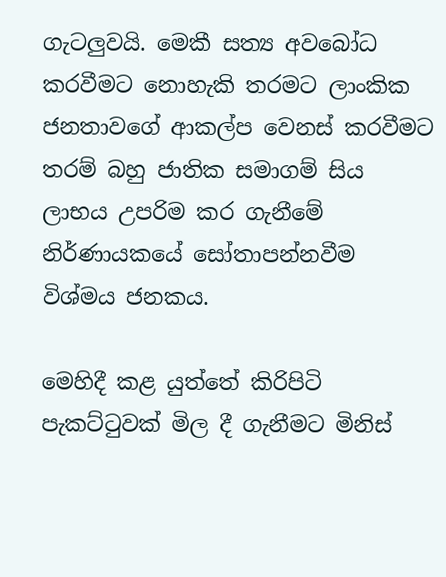ගැටලුවයි. මෙකී සත්‍ය අවබෝධ කරවීමට නොහැකි තරමට ලාංකික ජනතාවගේ ආකල්ප වෙනස් කරවීමට තරම් බහු ජාතික සමාගම් සිය ලාභය උපරිම කර ගැනීමේ නිර්ණායකයේ සෝතාපන්නවීම විශ්මය ජනකය.

මෙහිදී කළ යුත්තේ කිරිපිටි පැකට්ටුවක් මිල දී ගැනීමට මිනිස්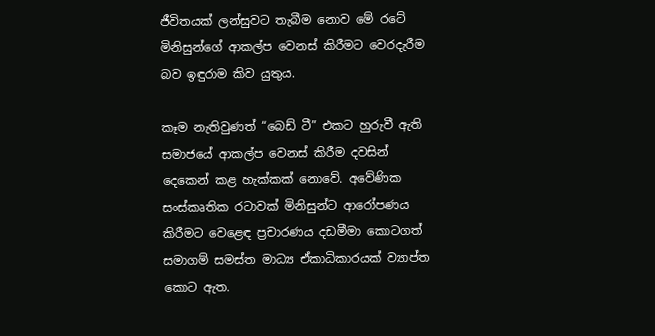ජීවිතයක් ලන්සුවට තැබීම නොව මේ රටේ මිනිසුන්ගේ ආකල්ප වෙනස් කිරීමට වෙරදැරීම බව ඉඳුරාම කිව යුතුය.

කෑම නැතිවුණත් “බෙඩ් ටී” එකට හුරුවී ඇති සමාජයේ ආකල්ප වෙනස් කිරීම දවසින් දෙකෙන් කළ හැක්කක් නොවේ. අවේණික සංස්කෘතික රටාවක් මිනිසුන්ට ආරෝපණය කිරීමට වෙළෙඳ ප්‍රචාරණය දඩමීමා කොටගත් සමාගම් සමස්ත මාධ්‍ය ඒකාධිකාරයක් ව්‍යාප්ත කොට ඇත.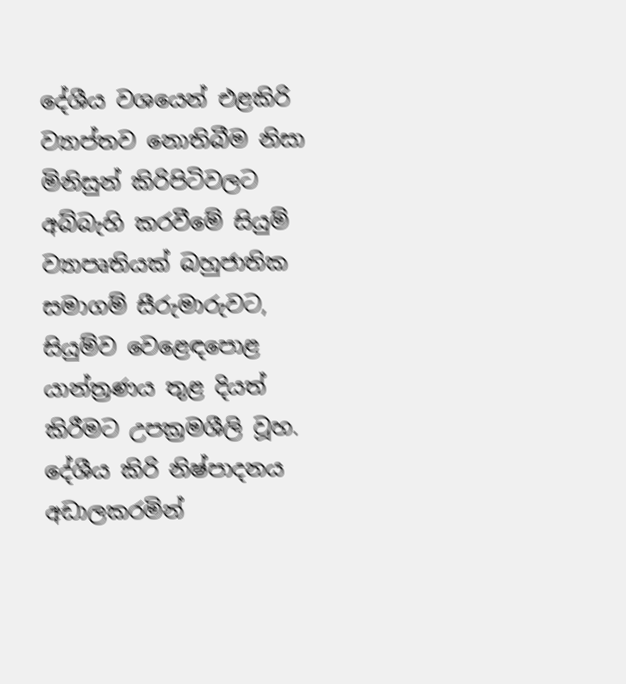දේශීය වශයෙන් එළකිරි ව්‍යාප්තව නොතිබීම නිසා මිනිසුන් කිරිපිටිවලට අබ්බැහි කරවීමේ සියුම් ව්‍යාපෘතියක් බහුජාතික සමාගම් සීරුමාරුවට, සියුම්ව වෙළෙඳපොළ යාන්ත්‍රණය තුළ දියත් කිරීමට උපක්‍රමශීලි වූහ. දේශීය කිරි නිෂ්පාදනය අඩාලකරමින්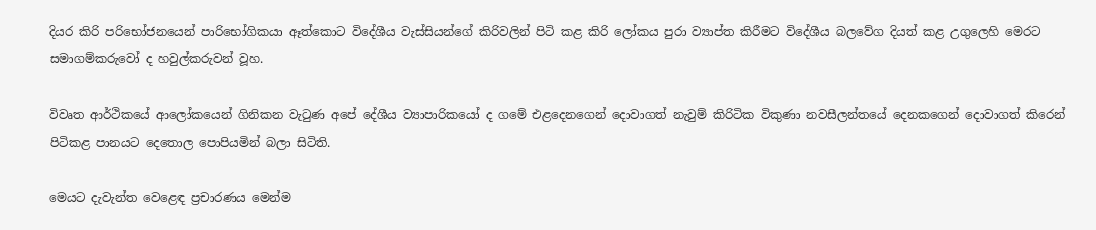දියර කිරි පරිභෝජනයෙන් පාරිභෝගිකයා ඈත්කොට විදේශීය වැස්සියන්ගේ කිරිවලින් පිටි කළ කිරි ලෝකය පුරා ව්‍යාප්ත කිරීමට විදේශීය බලවේග දියත් කළ උගුලෙහි මෙරට සමාගම්කරුවෝ ද හවුල්කරුවන් වූහ.

විවෘත ආර්ථිකයේ ආලෝකයෙන් ගිනිකන වැටුණ අපේ දේශීය ව්‍යාපාරිකයෝ ද ගමේ එළදෙනගෙන් දොවාගත් නැවුම් කිරිටික විකුණා නවසීලන්තයේ දෙනකගෙන් දොවාගත් කිරෙන් පිටිකළ පානයට දෙතොල පොපියමින් බලා සිටිති.

මෙයට දැවැන්ත වෙළෙඳ ප්‍රචාරණය මෙන්ම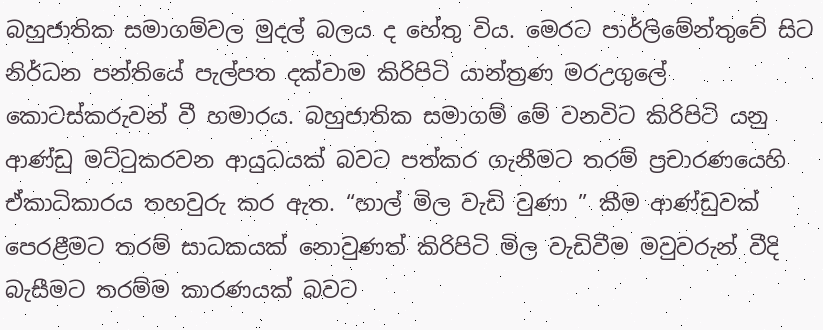බහුජාතික සමාගම්වල මුදල් බලය ද හේතු විය. මෙරට පාර්ලිමේන්තුවේ සිට නිර්ධන පන්තියේ පැල්පත දක්වාම කිරිපිටි යාන්ත්‍රණ මරඋගුලේ කොටස්කරුවන් වී හමාරය. බහුජාතික සමාගම් මේ වනවිට කිරිපිටි යනු ආණ්ඩු මට්ටුකරවන ආයුධයක් බවට පත්කර ගැනීමට තරම් ප්‍රචාරණයෙහි ඒකාධිකාරය තහවුරු කර ඇත. “හාල් මිල වැඩි වුණා ” කීම ආණ්ඩුවක් පෙරළීමට තරම් සාධකයක් නොවුණත් කිරිපිටි මිල වැඩිවීම මවුවරුන් වීදි බැසීමට තරම්ම කාරණයක් බවට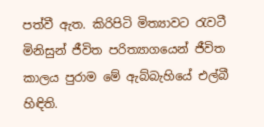පත්වී ඇත. කිරිපිටි මිත්‍යාවට රැවටී මිනිසුන් ජීවිත පරිත්‍යාගයෙන් ජීවිත කාලය පුරාම මේ ඇබ්බැහියේ එල්බී හිඳිති.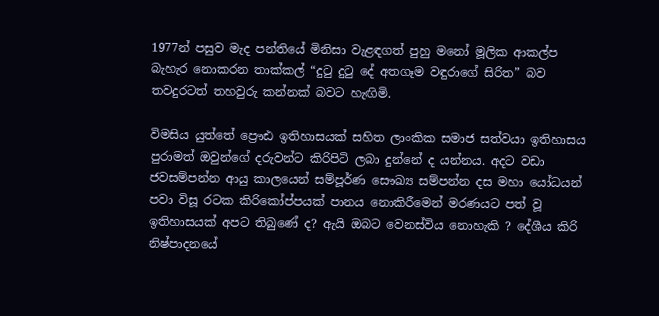1977න් පසුව මැද පන්තියේ මිනිසා වැළඳගත් පුහු මනෝ මූලික ආකල්ප බැහැර නොකරන තාක්කල් “දුටු දුටු දේ අතගෑම වඳුරාගේ සිරිත” බව තවදුරටත් තහවුරු කන්නක් බවට හැඟිමි.

විමසිය යුත්තේ ප්‍රෞඪ ඉතිහාසයක් සහිත ලාංකික සමාජ සත්වයා ඉතිහාසය පුරාමත් ඔවුන්ගේ දරුවන්ට කිරිපිටි ලබා දුන්නේ ද යන්නය. අදට වඩා ජවසම්පන්න ආයු කාලයෙන් සම්පූර්ණ සෞඛ්‍ය සම්පන්න දස මහා යෝධයන් පවා විසූ රටක කිරිකෝප්පයක් පානය නොකිරීමෙන් මරණයට පත් වූ ඉතිහාසයක් අපට තිබුණේ ද? ඇයි ඔබට වෙනස්විය නොහැකි ? දේශීය කිරි නිෂ්පාදනයේ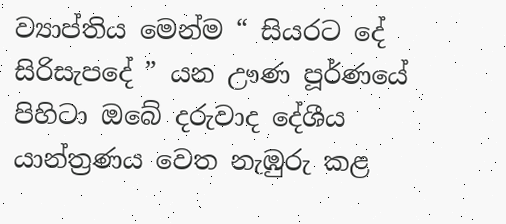ව්‍යාප්තිය මෙන්ම “ සියරට දේ සිරිසැපදේ ” යන ඌණ පූර්ණයේ පිහිටා ඔබේ දරුවාද දේශීය යාන්ත්‍රණය වෙත නැඹුරු කළ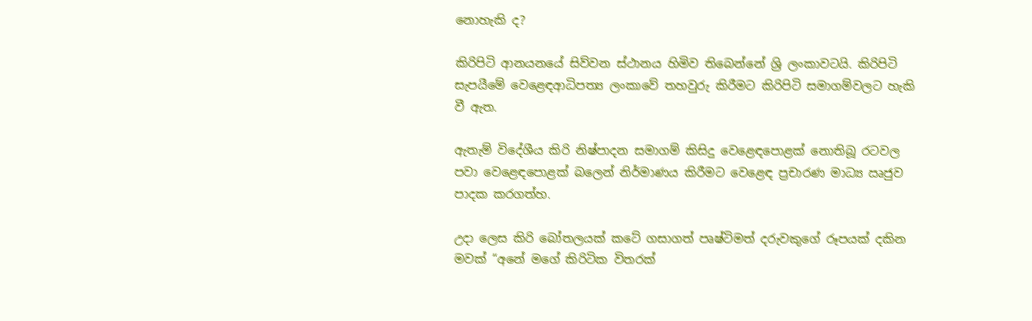නොහැකි ද?

කිරිපිටි ආනයනයේ සිව්වන ස්ථානය හිමිව තිබෙන්නේ ශ්‍රි ලංකාවටයි. කිරිපිටි සැපයීමේ වෙළෙඳආධිපත්‍ය ලංකාවේ තහවුරු කිරීමට කිරිපිටි සමාගම්වලට හැකි වී ඇත.

ඇතැම් විදේශීය කිරි නිෂ්පාදන සමාගම් කිසිදු වෙළෙඳපොළක් නොතිබූ රටවල පවා වෙළෙඳපොළක් බලෙන් නිර්මාණය කිරීමට වෙළෙඳ ප්‍රචාරණ මාධ්‍ය ඍජුව පාදක කරගත්හ.

උදා ලෙස කිරි බෝතලයක් කටේ ගසාගත් පෘෂ්ටිමත් දරුවකුගේ රූපයක් දකින මවක් “අනේ මගේ කිරිටික විතරක්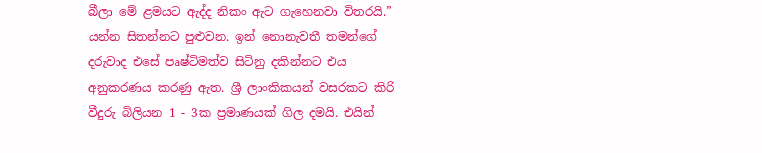බීලා මේ ළමයට ඇද්ද නිකං ඇට ගැහෙනවා විතරයි.” යන්න සිතන්නට පුළුවන. ඉන් නොනැවතී තමන්ගේ දරුවාද එසේ පෘෂ්ටිමත්ව සිටිනු දකින්නට එය අනුකරණය කරණු ඇත. ශ්‍රී ලාංකිකයන් වසරකට කිරි වීදුරු බිලියන 1 - 3ක ප්‍රමාණයක් ගිල දමයි. එයින්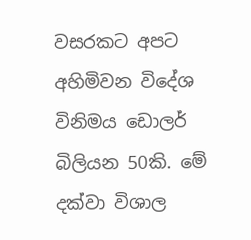වසරකට අපට අහිමිවන විදේශ විනිමය ඩොලර් බිලියන 50කි. මේ දක්වා විශාල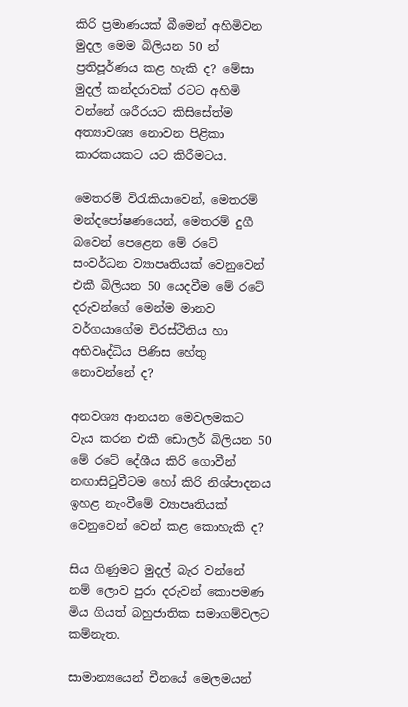කිරි ප්‍රමාණයක් බීමෙන් අහිමිවන මුදල මෙම බිලියන 50 න් ප්‍රතිපූර්ණය කළ හැකි ද? මේසා මුදල් කන්දරාවක් රටට අහිමි වන්නේ ශරීරයට කිසිසේත්ම අත්‍යාවශ්‍ය නොවන පිළිකා කාරකයකට යට කිරීමටය.

මෙතරම් විරැකියාවෙන්, මෙතරම් මන්දපෝෂණයෙන්, මෙතරම් දුගී බවෙන් පෙළෙන මේ රටේ සංවර්ධන ව්‍යාපෘතියක් වෙනුවෙන් එකී බිලියන 50 යෙදවීම මේ රටේ දරුවන්ගේ මෙන්ම මානව වර්ගයාගේම චිරස්ථිතිය හා අභිවෘද්ධිය පිණිස හේතු නොවන්නේ ද?

අනවශ්‍ය ආනයන මෙවලමකට වැය කරන එකී ඩොලර් බිලියන 50 මේ රටේ දේශීය කිරි ගොවීන් නඟාසිටුවීටම හෝ කිරි නිශ්පාදනය ඉහළ නැංවීමේ ව්‍යාපෘතියක් වෙනුවෙන් වෙන් කළ කොහැකි ද?

සිය ගිණුමට මුදල් බැර වන්නේ නම් ලොව පුරා දරුවන් කොපමණ මිය ගියත් බහුජාතික සමාගම්වලට කම්නැත.

සාමාන්‍යයෙන් චීනයේ මෙලමයන්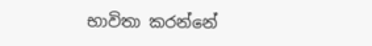භාවිතා කරන්නේ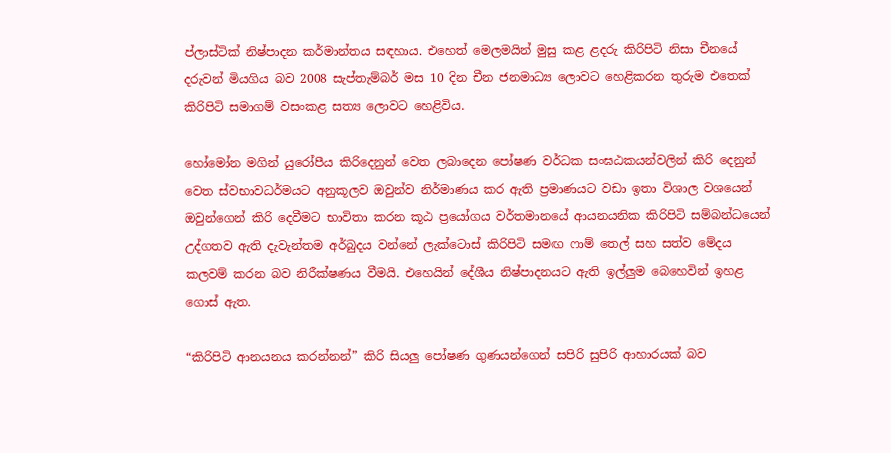ප්ලාස්ටික් නිෂ්පාදන කර්මාන්තය සඳහාය. එහෙත් මෙලමයින් මුසු කළ ළදරු කිරිපිටි නිසා චීනයේ දරුවන් මියගිය බව 2008 සැප්තැම්බර් මස 10 දින චීන ජනමාධ්‍ය ලොවට හෙළිකරන තුරුම එතෙක් කිරිපිටි සමාගම් වසංකළ සත්‍ය ලොවට හෙළිවිය.

හෝමෝන මගින් යුරෝපීය කිරිදෙනුන් වෙත ලබාදෙන පෝෂණ වර්ධක සංඝඨකයන්වලින් කිරි දෙනුන් වෙත ස්වභාවධර්මයට අනුකූලව ඔවුන්ව නිර්මාණය කර ඇති ප්‍රමාණයට වඩා ඉතා විශාල වශයෙන් ඔවුන්ගෙන් කිරි දෙවීමට භාවිතා කරන කූඨ ප්‍රයෝගය වර්තමානයේ ආයනයනික කිරිපිටි සම්බන්ධයෙන් උද්ගතව ඇති දැවැන්තම අර්බුදය වන්නේ ලැක්ටොස් කිරිපිටි සමඟ ෆාම් තෙල් සහ සත්ව මේදය කලවම් කරන බව නිරීක්ෂණය වීමයි. එහෙයින් දේශීය නිෂ්පාදනයට ඇති ඉල්ලුම බෙහෙවින් ඉහළ ගොස් ඇත.

“කිරිපිටි ආනයනය කරන්නන්” කිරි සියලු පෝෂණ ගුණයන්ගෙන් සපිරි සුපිරි ආහාරයක් බව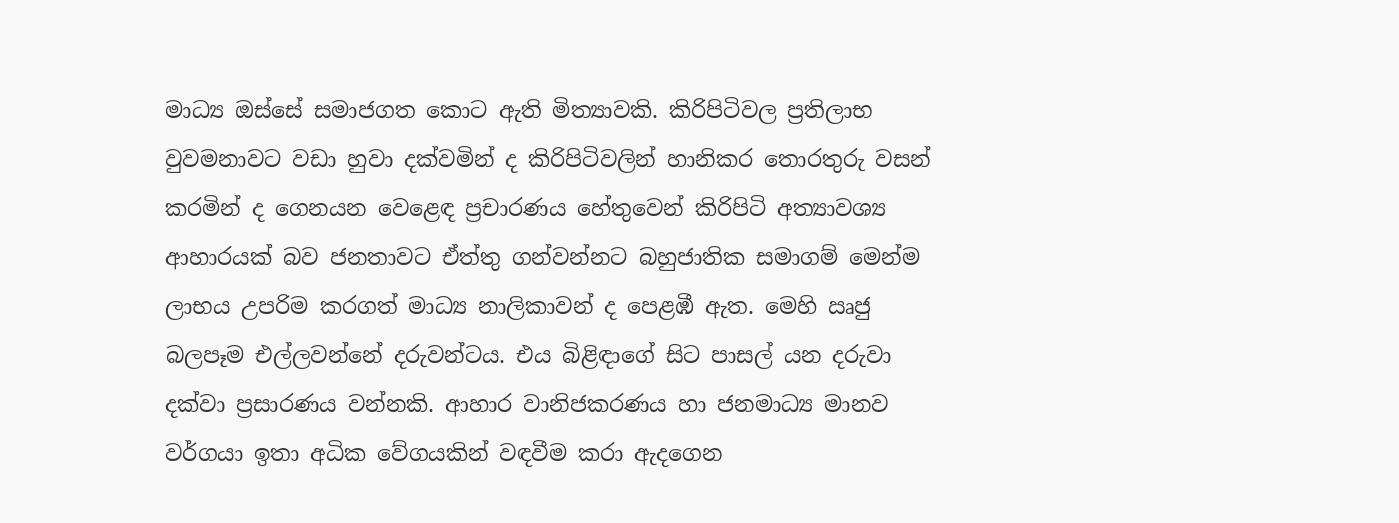මාධ්‍ය ඔස්සේ සමාජගත කොට ඇති මිත්‍යාවකි. කිරිපිටිවල ප්‍රතිලාභ වුවමනාවට වඩා හුවා දක්වමින් ද කිරිපිටිවලින් හානිකර තොරතුරු වසන් කරමින් ද ගෙනයන වෙළෙඳ ප්‍රචාරණය හේතුවෙන් කිරිපිටි අත්‍යාවශ්‍ය ආහාරයක් බව ජනතාවට ඒත්තු ගන්වන්නට බහුජාතික සමාගම් මෙන්ම ලාභය උපරිම කරගත් මාධ්‍ය නාලිකාවන් ද පෙළඹී ඇත. මෙහි ඍජු බලපෑම එල්ලවන්නේ දරුවන්ටය. එය බිළිඳාගේ සිට පාසල් යන දරුවා දක්වා ප්‍රසාරණය වන්නකි. ආහාර වානිජකරණය හා ජනමාධ්‍ය මානව වර්ගයා ඉතා අධික වේගයකින් වඳවීම කරා ඇදගෙන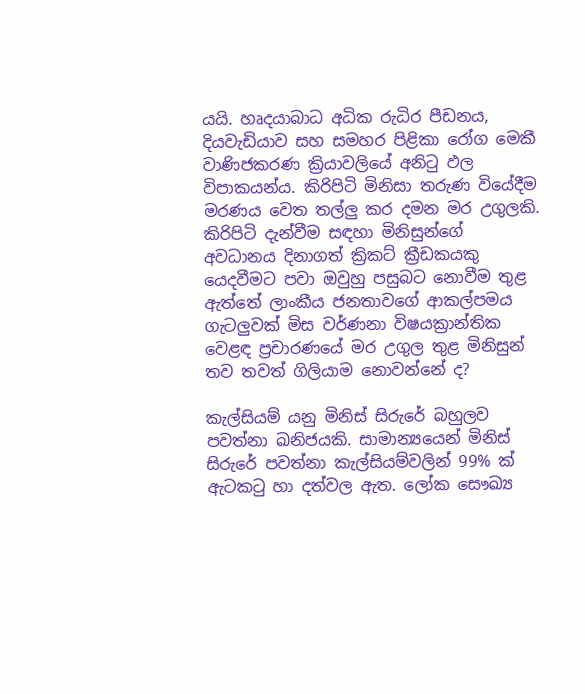යයි. හෘදයාබාධ අධික රුධිර පීඩනය, දියවැඩියාව සහ සමහර පිළිකා රෝග මෙකී වාණිජකරණ ක්‍රියාවලියේ අනිටු ඵල විපාකයන්ය. කිරිපිටි මිනිසා තරුණ වියේදීම මරණය වෙත තල්ලු කර දමන මර උගුලකි. කිරිපිටි දැන්වීම සඳහා මිනිසුන්ගේ අවධානය දිනාගත් ක්‍රිකට් ක්‍රීඩකයකු යෙදවීමට පවා ඔවුහු පසුබට නොවීම තුළ ඇත්තේ ලාංකීය ජනතාවගේ ආකල්පමය ගැටලුවක් මිස වර්ණනා විෂයක්‍රාන්තික වෙළඳ ප්‍රචාරණයේ මර උගුල තුළ මිනිසුන් තව තවත් ගිලියාම නොවන්නේ ද?

කැල්සියම් යනු මිනිස් සිරුරේ බහුලව පවත්නා ඛනිජයකි. සාමාන්‍යයෙන් මිනිස් සිරුරේ පවත්නා කැල්සියම්වලින් 99% ක් ඇටකටු හා දත්වල ඇත. ලෝක සෞඛ්‍ය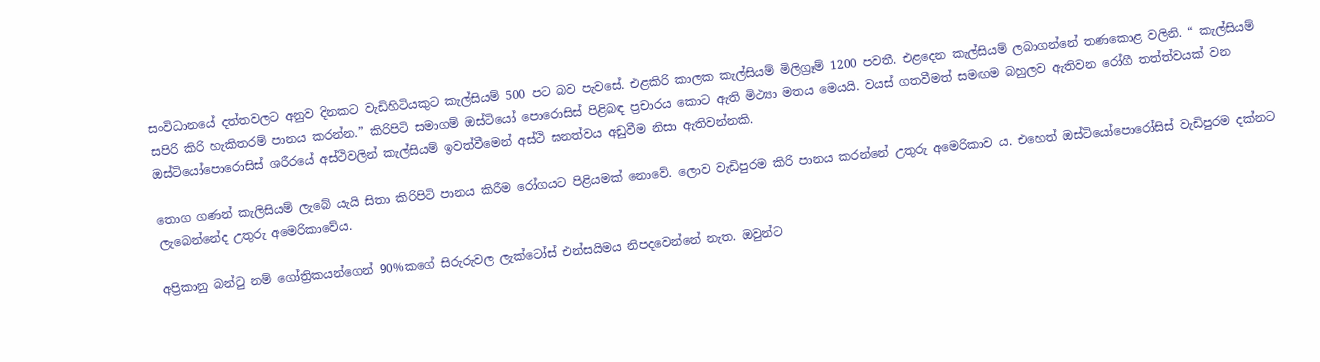සංවිධානයේ දත්තවලට අනුව දිනකට වැඩිහිටියකුට කැල්සියම් 500 පට බව පැවසේ. එළකිරි කාලක කැල්සියම් මිලිග්‍රෑම් 1200 පවතී. එළදෙන කැල්සියම් ලබාගන්නේ තණකොළ වලිනි. “ කැල්සියම් සපිරි කිරි හැකිතරම් පානය කරන්න.” කිරිපිටි සමාගම් ඔස්ටියෝ පොරොසිස් පිළිබඳ ප්‍රචාරය කොට ඇති මිථ්‍යා මතය මෙයයි. වයස් ගතවීමත් සමඟම බහුලව ඇතිවන රෝගී තත්ත්වයක් වන ඔස්ටියෝපොරොසිස් ශරීරයේ අස්ථිවලින් කැල්සියම් ඉවත්වීමෙන් අස්ථි ඝනත්වය අඩුවීම නිසා ඇතිවන්නකි.

තොග ගණන් කැලිසියම් ලැබේ යැයි සිතා කිරිපිටි පානය කිරීම රෝගයට පිළියමක් නොවේ. ලොව වැඩිපුරම කිරි පානය කරන්නේ උතුරු අමෙරිකාව ය. එහෙත් ඔස්ටියෝපොරෝසිස් වැඩිපුරම දක්නට ලැබෙන්නේද උතුරු අමෙරිකාවේය.

අප්‍රිකානු බන්ටු නම් ගෝත්‍රිකයන්ගෙන් 90%කගේ සිරුරුවල ලැක්ටෝස් එන්සයිමය නිපදවෙන්නේ නැත. ඔවුන්ට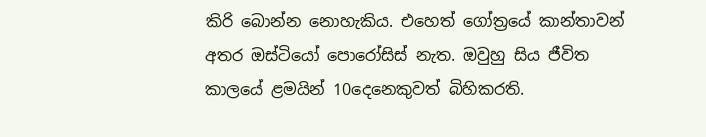කිරි බොන්න නොහැකිය. එහෙත් ගෝත්‍රයේ කාන්තාවන් අතර ඔස්ටියෝ පොරෝසිස් නැත. ඔවුහු සිය ජීවිත කාලයේ ළමයින් 10දෙනෙකුවත් බිහිකරති.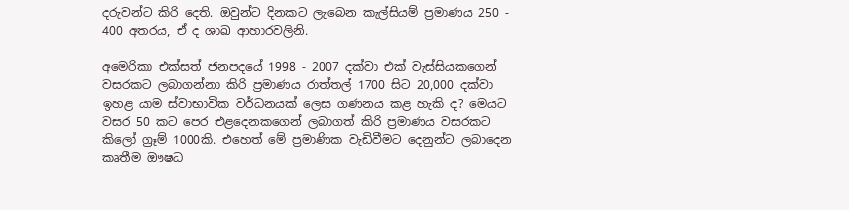දරුවන්ට කිරි දෙති. ඔවුන්ට දිනකට ලැබෙන කැල්සියම් ප්‍රමාණය 250 - 400 අතරය, ඒ ද ශාඛ ආහාරවලිනි.

අමෙරිකා එක්සත් ජනපදයේ 1998 - 2007 දක්වා එක් වැස්සියකගෙන් වසරකට ලබාගන්නා කිරි ප්‍රමාණය රාත්තල් 1700 සිට 20,000 දක්වා ඉහළ යාම ස්වාභාවික වර්ධනයක් ලෙස ගණනය කළ හැකි ද? මෙයට වසර 50 කට පෙර එළදෙනකගෙන් ලබාගත් කිරි ප්‍රමාණය වසරකට කිලෝ ග්‍රෑම් 1000කි. එහෙත් මේ ප්‍රමාණික වැඩිවීමට දෙනුන්ට ලබාදෙන කෘතීම ඖෂධ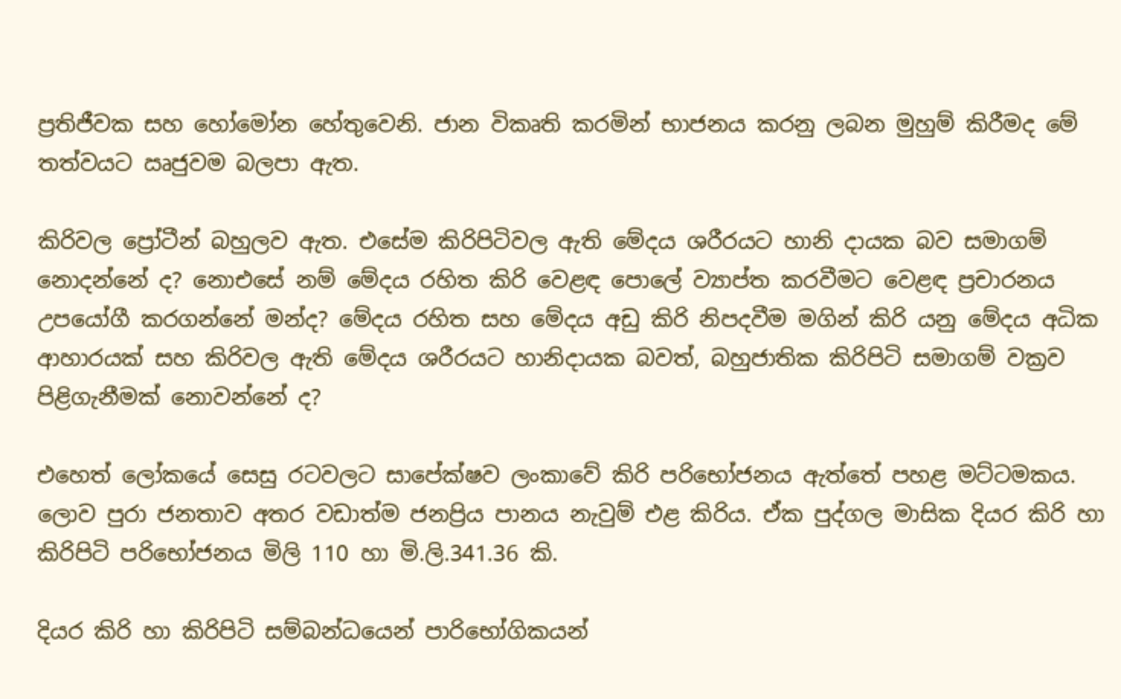ප්‍රතිජීවක සහ හෝමෝන හේතුවෙනි. ජාන විකෘති කරමින් භාජනය කරනු ලබන මුහුම් කිරීමද මේ තත්වයට ඍජුවම බලපා ඇත.

කිරිවල ප්‍රෝටීන් බහුලව ඇත. එසේම කිරිපිටිවල ඇති මේදය ශරීරයට හානි දායක බව සමාගම් නොදන්නේ ද? නොඑසේ නම් මේදය රහිත කිරි වෙළඳ පොලේ ව්‍යාප්ත කරවීමට වෙළඳ ප්‍රචාරනය උපයෝගී කරගන්නේ මන්ද? මේදය රහිත සහ මේදය අඩු කිරි නිපදවීම මගින් කිරි යනු මේදය අධික ආහාරයක් සහ කිරිවල ඇති මේදය ශරීරයට හානිදායක බවත්, බහුජාතික කිරිපිටි සමාගම් වක්‍රව පිළිගැනීමක් නොවන්නේ ද?

එහෙත් ලෝකයේ සෙසු රටවලට සාපේක්ෂව ලංකාවේ කිරි පරිභෝජනය ඇත්තේ පහළ මට්ටමකය. ලොව පුරා ජනතාව අතර වඩාත්ම ජනප්‍රිය පානය නැවුම් එළ කිරිය. ඒක පුද්ගල මාසික දියර කිරි හා කිරිපිටි පරිභෝජනය මිලි 110 හා මි.ලි.341.36 කි.

දියර කිරි හා කිරිපිටි සම්බන්ධයෙන් පාරිභෝගිකයන්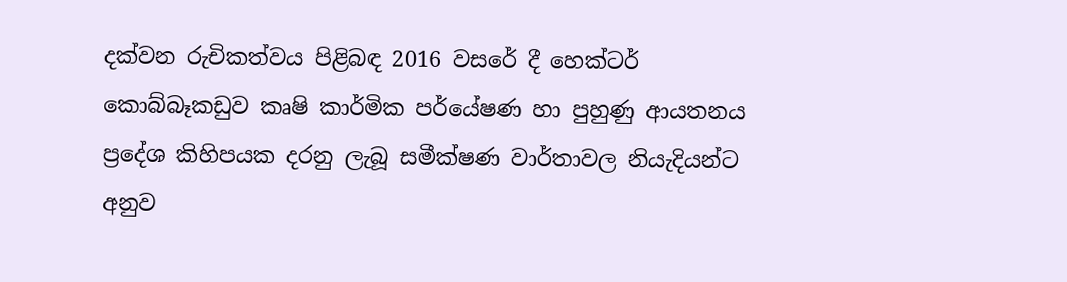දක්වන රුචිකත්වය පිළිබඳ 2016 වසරේ දී හෙක්ටර් කොබ්බෑකඩුව කෘෂි කාර්මික පර්යේෂණ හා පුහුණු ආයතනය ප්‍රදේශ කිහිපයක දරනු ලැබූ සමීක්ෂණ වාර්තාවල නියැදියන්ට අනුව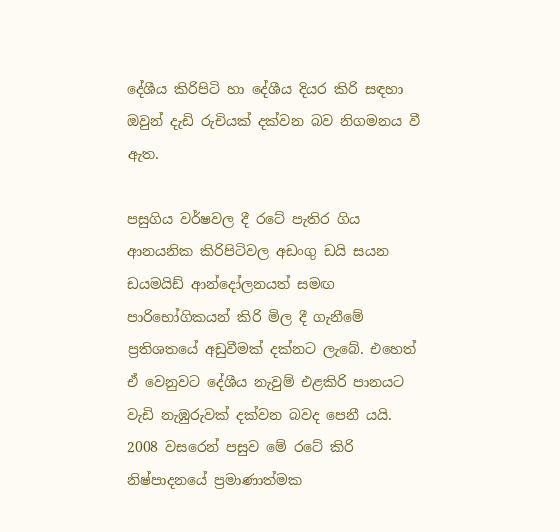දේශීය කිරිපිටි හා දේශීය දියර කිරි සඳහා ඔවුන් දැඩි රුචියක් දක්වන බව නිගමනය වී ඇත.

පසුගිය වර්ෂවල දී රටේ පැතිර ගිය ආනයනික කිරිපිටිවල අඩංගු ඩයි සයන ඩයමයිඩ් ආන්දෝලනයත් සමඟ පාරිභෝගිකයන් කිරි මිල දී ගැනීමේ ප්‍රතිශතයේ අඩුවීමක් දක්නට ලැබේ. එහෙත් ඒ වෙනුවට දේශීය නැවුම් එළකිරි පානයට වැඩි නැඹුරුවක් දක්වන බවද පෙනී යයි. 2008 වසරෙන් පසුව මේ රටේ කිරි නිෂ්පාදනයේ ප්‍රමාණාත්මක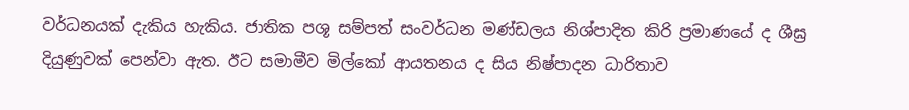වර්ධනයක් දැකිය හැකිය. ජාතික පශූ සම්පත් සංවර්ධන මණ්ඩලය නිශ්පාදිත කිරි ප්‍රමාණයේ ද ශීඝ්‍ර දියුණුවක් පෙන්වා ඇත. ඊට සමාමීව මිල්කෝ ආයතනය ද සිය නිෂ්පාදන ධාරිතාව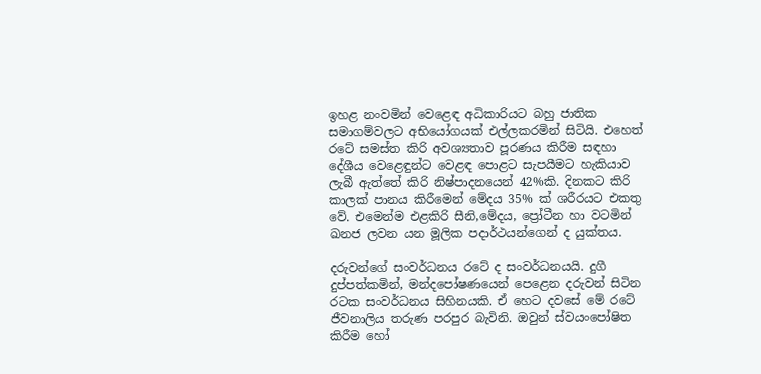ඉහළ නංවමින් වෙළෙඳ අධිකාරියට බහු ජාතික සමාගම්වලට අභියෝගයක් එල්ලකරමින් සිටියි. එහෙත් රටේ සමස්ත කිරි අවශ්‍යතාව පූරණය කිරීම සඳහා දේශීය වෙළෙඳුන්ට වෙළඳ පොළට සැපයීමට හැකියාව ලැබී ඇත්තේ කිරි නිෂ්පාදනයෙන් 42%කි. දිනකට කිරි කාලක් පානය කිරීමෙන් මේදය 35% ක් ශරීරයට එකතු වේ. එමෙන්ම එළකිරි සීනි,මේදය, ප්‍රෝටීන හා වටමින් ඛනජ ලවන යන මූලික පදාර්ථයන්ගෙන් ද යුක්තය.

දරුවන්ගේ සංවර්ධනය රටේ ද සංවර්ධනයයි. දුගී දුප්පත්කමින්, මන්දපෝෂණයෙන් පෙළෙන දරුවන් සිටින රටක සංවර්ධනය සිහිනයකි. ඒ හෙට දවසේ මේ රටේ ජීවනාලිය තරුණ පරපුර බැවිනි. ඔවුන් ස්වයංපෝෂිත කිරීම හෝ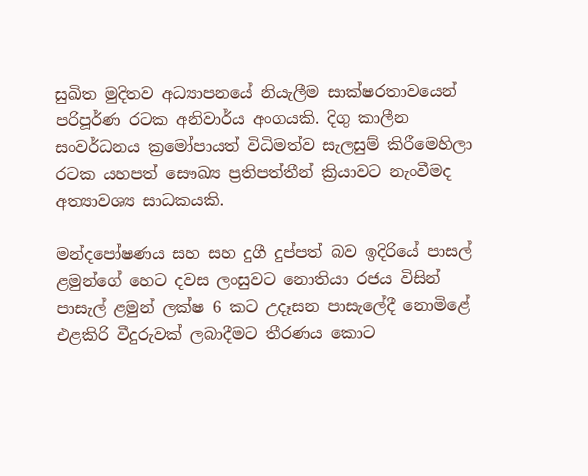සුඛිත මුදිතව අධ්‍යාපනයේ නියැලීම සාක්ෂරතාවයෙන් පරිපූර්ණ රටක අනිවාර්ය අංගයකි. දිගු කාලීන සංවර්ධනය ක්‍රමෝපායත් විධිමත්ව සැලසුම් කිරීමෙහිලා රටක යහපත් සෞඛ්‍ය ප්‍රතිපත්තීන් ක්‍රියාවට නැංවීමද අත්‍යාවශ්‍ය සාධකයකි.

මන්දපෝෂණය සහ සහ දුගී දුප්පත් බව ඉදිරියේ පාසල් ළමුන්ගේ හෙට දවස ලංසුවට නොතියා රජය විසින් පාසැල් ළමුන් ලක්ෂ 6 කට උදෑසන පාසැලේදී නොමිළේ එළකිරි වීදුරුවක් ලබාදීමට තීරණය කොට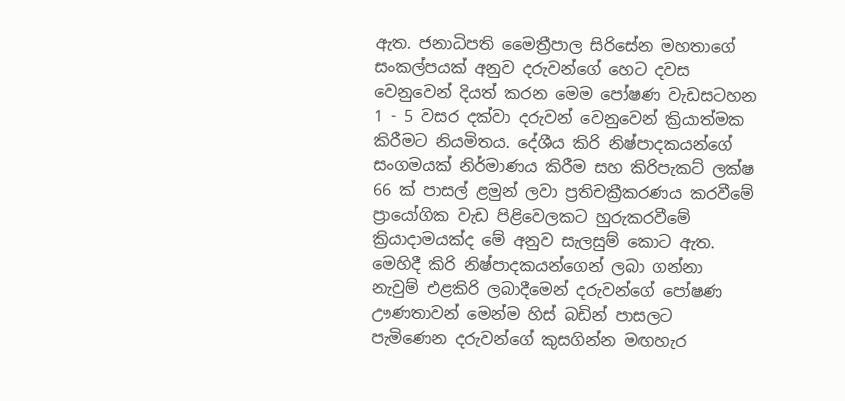ඇත. ජනාධිපති මෛත්‍රීපාල සිරිසේන මහතාගේ සංකල්පයක් අනුව දරුවන්ගේ හෙට දවස වෙනුවෙන් දියත් කරන මෙම පෝෂණ වැඩසටහන 1 - 5 වසර දක්වා දරුවන් වෙනුවෙන් ක්‍රියාත්මක කිරීමට නියමිතය. දේශීය කිරි නිෂ්පාදකයන්ගේ සංගමයක් නිර්මාණය කිරීම සහ කිරිපැකට් ලක්ෂ 66 ක් පාසල් ළමුන් ලවා ප්‍රතිචක්‍රීකරණය කරවීමේ ප්‍රායෝගික වැඩ පිළිවෙලකට හුරුකරවීමේ ක්‍රියාදාමයක්ද මේ අනුව සැලසුම් කොට ඇත. මෙහිදී කිරි නිෂ්පාදකයන්ගෙන් ලබා ගන්නා නැවුම් එළකිරි ලබාදීමෙන් දරුවන්ගේ පෝෂණ ඌණතාවන් මෙන්ම හිස් බඩින් පාසලට පැමිණෙන දරුවන්ගේ කුසගින්න මඟහැර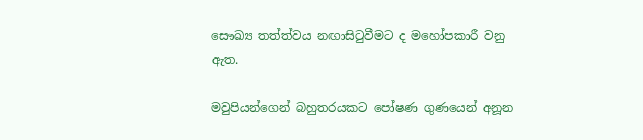සෞඛ්‍ය තත්ත්වය නඟාසිටුවීමට ද මහෝපකාරී වනු ඇත.

මවුපියන්ගෙන් බහුතරයකට පෝෂණ ගුණයෙන් අනූන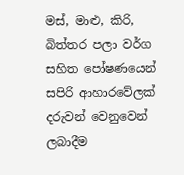මස්, මාළු, කිරි, බිත්තර පලා වර්ග සහිත පෝෂණයෙන් සපිරි ආහාරවේලක් දරුවන් වෙනුවෙන් ලබාදීම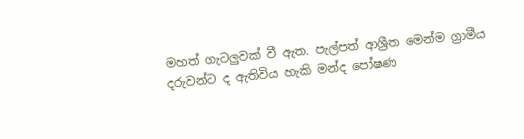මහත් ගැටලුවක් වී ඇත. පැල්පත් ආශ්‍රීත මෙන්ම ග්‍රාමීය දරුවන්ට ද ඇතිවිය හැකි මන්ද පෝෂණ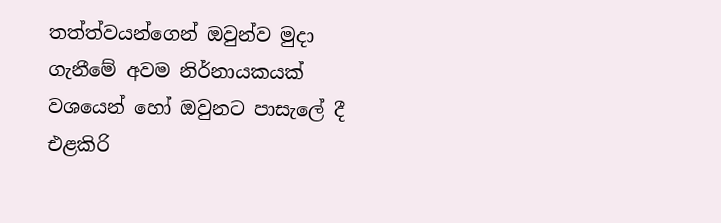තත්ත්වයන්ගෙන් ඔවුන්ව මුදා ගැනීමේ අවම නිර්නායකයක් වශයෙන් හෝ ඔවුනට පාසැලේ දී එළකිරි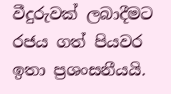වීදුරුවක් ලබාදීමට රජය ගත් පියවර ඉතා ප්‍රශංසනීයයි.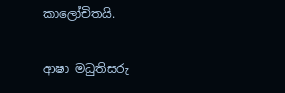කාලෝචිතයි.

ආෂා මධුතිසරු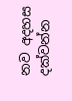නව අදහස දක්වන්න